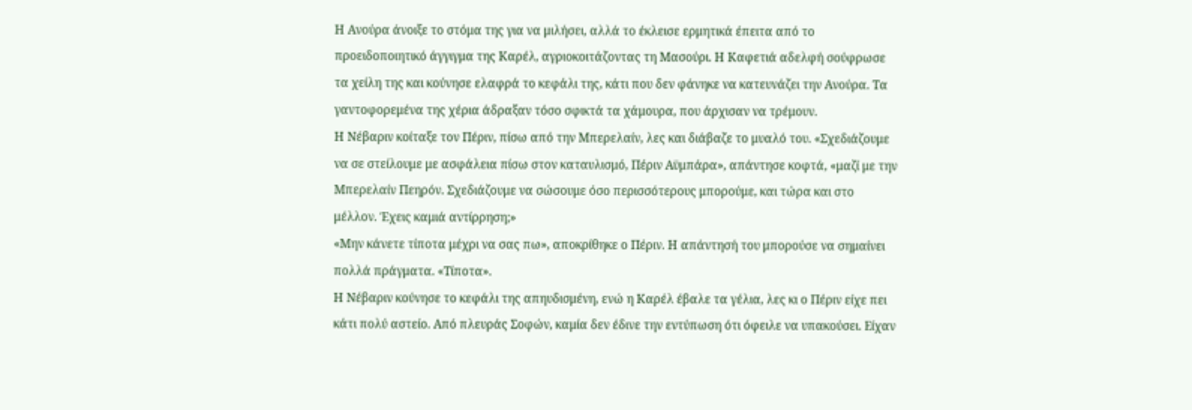Η Ανούρα άνοιξε το στόμα της για να μιλήσει, αλλά το έκλεισε ερμητικά έπειτα από το προειδοποιητικό άγγιγμα της Καρέλ, αγριοκοιτάζοντας τη Μασούρι. Η Καφετιά αδελφή σούφρωσε τα χείλη της και κούνησε ελαφρά το κεφάλι της, κάτι που δεν φάνηκε να κατευνάζει την Ανούρα. Τα γαντοφορεμένα της χέρια άδραξαν τόσο σφικτά τα χάμουρα, που άρχισαν να τρέμουν.
Η Νέβαριν κοίταξε τον Πέριν, πίσω από την Μπερελαίν, λες και διάβαζε το μυαλό του. «Σχεδιάζουμε να σε στείλουμε με ασφάλεια πίσω στον καταυλισμό, Πέριν Αϋμπάρα», απάντησε κοφτά, «μαζί με την Μπερελαίν Πεηρόν. Σχεδιάζουμε να σώσουμε όσο περισσότερους μπορούμε, και τώρα και στο μέλλον. Έχεις καμιά αντίρρηση;»
«Μην κάνετε τίποτα μέχρι να σας πω», αποκρίθηκε ο Πέριν. Η απάντησή του μπορούσε να σημαίνει πολλά πράγματα. «Τίποτα».
Η Νέβαριν κούνησε το κεφάλι της απηυδισμένη, ενώ η Καρέλ έβαλε τα γέλια, λες κι ο Πέριν είχε πει κάτι πολύ αστείο. Από πλευράς Σοφών, καμία δεν έδινε την εντύπωση ότι όφειλε να υπακούσει. Είχαν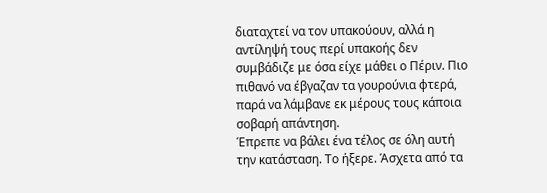διαταχτεί να τον υπακούουν, αλλά η αντίληψή τους περί υπακοής δεν συμβάδιζε με όσα είχε μάθει ο Πέριν. Πιο πιθανό να έβγαζαν τα γουρούνια φτερά, παρά να λάμβανε εκ μέρους τους κάποια σοβαρή απάντηση.
Έπρεπε να βάλει ένα τέλος σε όλη αυτή την κατάσταση. Το ήξερε. Άσχετα από τα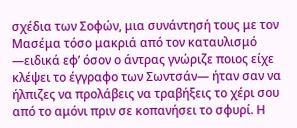σχέδια των Σοφών, μια συνάντησή τους με τον Μασέμα τόσο μακριά από τον καταυλισμό —ειδικά εφ’ όσον ο άντρας γνώριζε ποιος είχε κλέψει το έγγραφο των Σωντσάν— ήταν σαν να ήλπιζες να προλάβεις να τραβήξεις το χέρι σου από το αμόνι πριν σε κοπανήσει το σφυρί. Η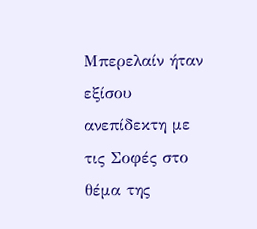Μπερελαίν ήταν εξίσου ανεπίδεκτη με τις Σοφές στο θέμα της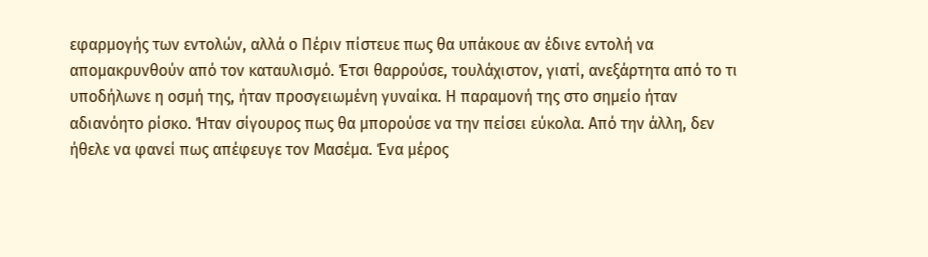εφαρμογής των εντολών, αλλά ο Πέριν πίστευε πως θα υπάκουε αν έδινε εντολή να απομακρυνθούν από τον καταυλισμό. Έτσι θαρρούσε, τουλάχιστον, γιατί, ανεξάρτητα από το τι υποδήλωνε η οσμή της, ήταν προσγειωμένη γυναίκα. Η παραμονή της στο σημείο ήταν αδιανόητο ρίσκο. Ήταν σίγουρος πως θα μπορούσε να την πείσει εύκολα. Από την άλλη, δεν ήθελε να φανεί πως απέφευγε τον Μασέμα. Ένα μέρος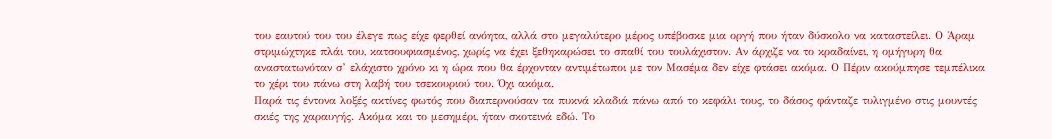του εαυτού του του έλεγε πως είχε φερθεί ανόητα, αλλά στο μεγαλύτερο μέρος υπέβοσκε μια οργή που ήταν δύσκολο να καταστείλει. Ο Άραμ στριμώχτηκε πλάι του, κατσουφιασμένος, χωρίς να έχει ξεθηκαρώσει το σπαθί του τουλάχιστον. Αν άρχιζε να το κραδαίνει, η ομήγυρη θα αναστατωνόταν σ’ ελάχιστο χρόνο κι η ώρα που θα έρχονταν αντιμέτωποι με τον Μασέμα δεν είχε φτάσει ακόμα. Ο Πέριν ακούμπησε τεμπέλικα το χέρι του πάνω στη λαβή του τσεκουριού του. Όχι ακόμα.
Παρά τις έντονα λοξές ακτίνες φωτός που διαπερνούσαν τα πυκνά κλαδιά πάνω από το κεφάλι τους, το δάσος φάνταζε τυλιγμένο στις μουντές σκιές της χαραυγής. Ακόμα και το μεσημέρι, ήταν σκοτεινά εδώ. Το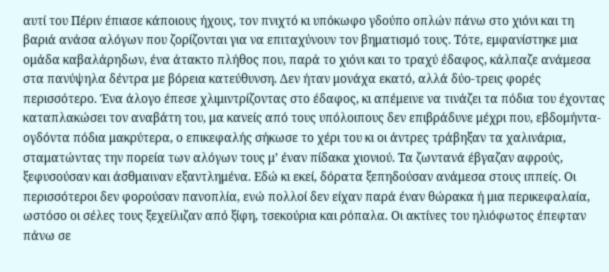αυτί του Πέριν έπιασε κάποιους ήχους, τον πνιχτό κι υπόκωφο γδούπο οπλών πάνω στο χιόνι και τη βαριά ανάσα αλόγων που ζορίζονται για να επιταχύνουν τον βηματισμό τους. Τότε, εμφανίστηκε μια ομάδα καβαλάρηδων, ένα άτακτο πλήθος που, παρά το χιόνι και το τραχύ έδαφος, κάλπαζε ανάμεσα στα πανύψηλα δέντρα με βόρεια κατεύθυνση. Δεν ήταν μονάχα εκατό, αλλά δύο-τρεις φορές περισσότερο. Ένα άλογο έπεσε χλιμιντρίζοντας στο έδαφος, κι απέμεινε να τινάζει τα πόδια του έχοντας καταπλακώσει τον αναβάτη του, μα κανείς από τους υπόλοιπους δεν επιβράδυνε μέχρι που, εβδομήντα-ογδόντα πόδια μακρύτερα, ο επικεφαλής σήκωσε το χέρι του κι οι άντρες τράβηξαν τα χαλινάρια, σταματώντας την πορεία των αλόγων τους μ’ έναν πίδακα χιονιού. Τα ζωντανά έβγαζαν αφρούς, ξεφυσούσαν και άσθμαιναν εξαντλημένα. Εδώ κι εκεί, δόρατα ξεπηδούσαν ανάμεσα στους ιππείς. Οι περισσότεροι δεν φορούσαν πανοπλία, ενώ πολλοί δεν είχαν παρά έναν θώρακα ή μια περικεφαλαία, ωστόσο οι σέλες τους ξεχείλιζαν από ξίφη, τσεκούρια και ρόπαλα. Οι ακτίνες του ηλιόφωτος έπεφταν πάνω σε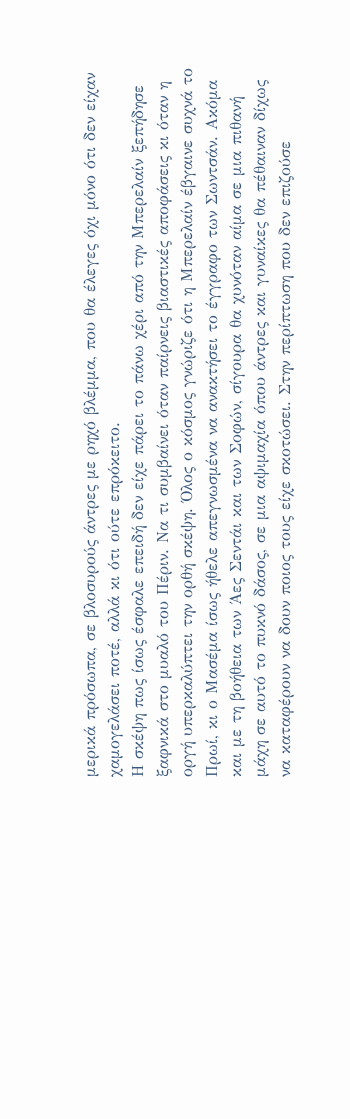μερικά πρόσωπα, σε βλοσυρούς άντρες με ρηχό βλέμμα, που θα έλεγες όχι μόνο ότι δεν είχαν χαμογελάσει ποτέ, αλλά κι ότι ούτε επρόκειτο.
Η σκέψη πως ίσως έσφαλε επειδή δεν είχε πάρει το πάνω χέρι από την Μπερελαίν ξεπήδησε ξαφνικά στο μυαλό του Πέριν. Να τι συμβαίνει όταν παίρνεις βιαστικές αποφάσεις κι όταν η οργή υπερκαλύπτει την ορθή σκέψη. Όλος ο κόσμος γνώριζε ότι η Μπερελαίν έβγαινε συχνά το Πρωί, κι ο Μασέμα ίσως ήθελε απεγνωσμένα να ανακτήσει το έγγραφο των Σωντσάν. Ακόμα και με τη βοήθεια των Άες Σεντάι και των Σοφών, σίγουρα θα χυνόταν αίμα σε μια πιθανή μάχη σε αυτό το πυκνό δάσος, σε μια αψιμαχία όπου άντρες και γυναίκες θα πέθαιναν δίχως να καταφέρουν να δουν ποιος τους είχε σκοτώσει. Στην περίπτωση που δεν επιζούσε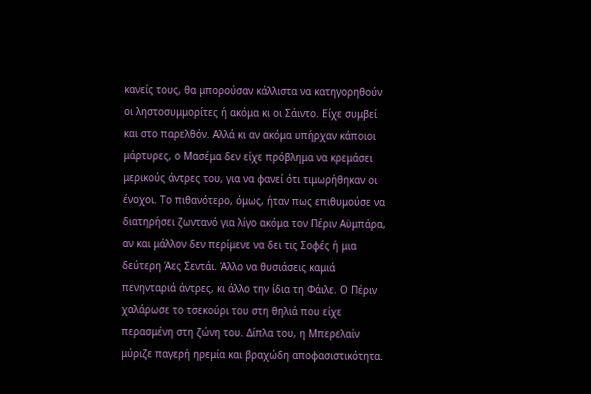κανείς τους, θα μπορούσαν κάλλιστα να κατηγορηθούν οι ληστοσυμμορίτες ή ακόμα κι οι Σάιντο. Είχε συμβεί και στο παρελθόν. Αλλά κι αν ακόμα υπήρχαν κάποιοι μάρτυρες, ο Μασέμα δεν είχε πρόβλημα να κρεμάσει μερικούς άντρες του, για να φανεί ότι τιμωρήθηκαν οι ένοχοι. Το πιθανότερο, όμως, ήταν πως επιθυμούσε να διατηρήσει ζωντανό για λίγο ακόμα τον Πέριν Αϋμπάρα, αν και μάλλον δεν περίμενε να δει τις Σοφές ή μια δεύτερη Άες Σεντάι. Άλλο να θυσιάσεις καμιά πενηνταριά άντρες, κι άλλο την ίδια τη Φάιλε. Ο Πέριν χαλάρωσε το τσεκούρι του στη θηλιά που είχε περασμένη στη ζώνη του. Δίπλα του, η Μπερελαίν μύριζε παγερή ηρεμία και βραχώδη αποφασιστικότητα.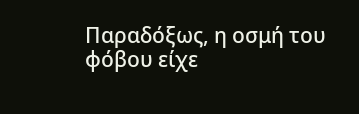Παραδόξως, η οσμή του φόβου είχε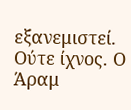εξανεμιστεί. Ούτε ίχνος. Ο Άραμ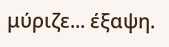μύριζε... έξαψη.